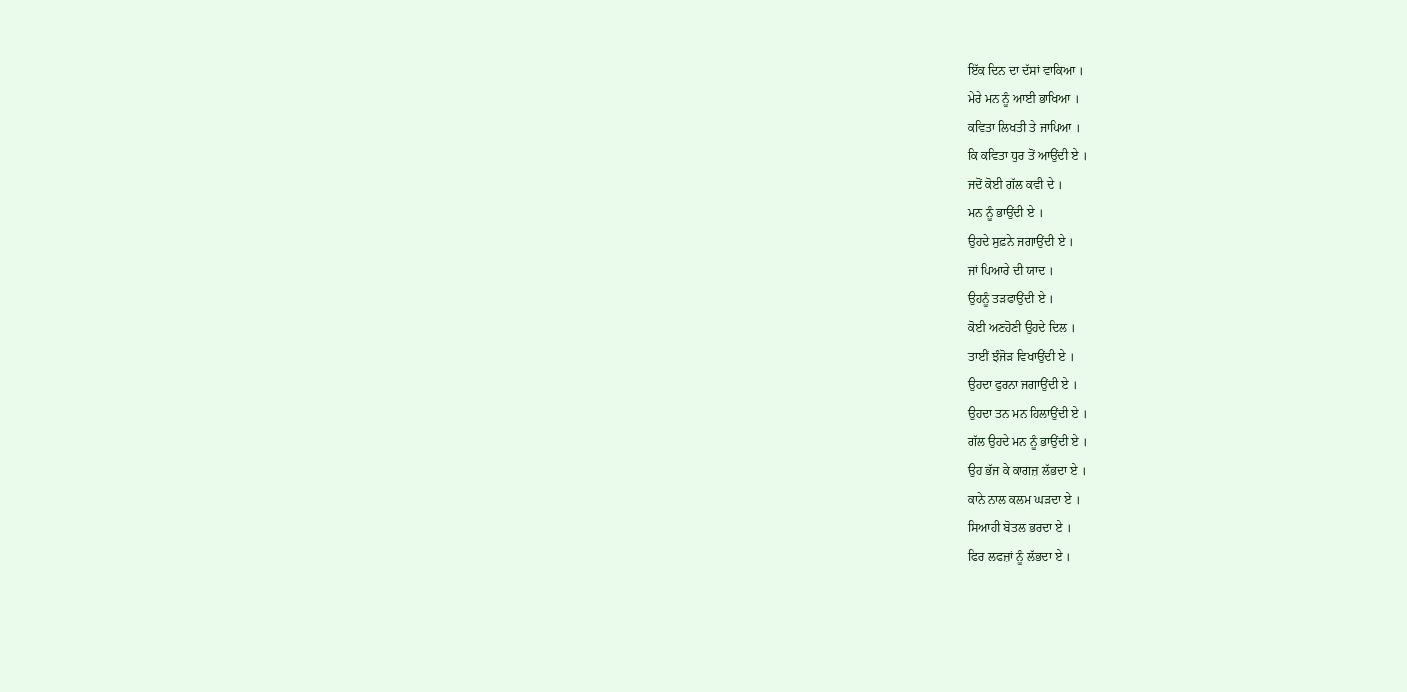ਇੱਕ ਦਿਨ ਦਾ ਦੱਸਾਂ ਵਾਕਿਆ ।
ਮੇਰੇ ਮਨ ਨੂੰ ਆਈ ਭਾਖਿਆ ।
ਕਵਿਤਾ ਲਿਖਤੀ ਤੇ ਜਾਪਿਆ ।
ਕਿ ਕਵਿਤਾ ਧੁਰ ਤੋਂ ਆਉਂਦੀ ਏ ।
ਜਦੋਂ ਕੋਈ ਗੱਲ ਕਵੀ ਦੇ ।
ਮਨ ਨੂੰ ਭਾਉਂਦੀ ਏ ।
ਉਹਦੇ ਸੁਫ਼ਨੇ ਜਗਾਉਂਦੀ ਏ ।
ਜਾਂ ਪਿਆਰੇ ਦੀ ਯਾਦ ।
ਉਹਨੂੰ ਤੜਫਾਉਂਦੀ ਏ ।
ਕੋਈ ਅਣਹੋਣੀ ਉਹਦੇ ਦਿਲ ।
ਤਾਈਂ ਝੰਜੋੜ ਵਿਖਾਉਂਦੀ ਏ ।
ਉਹਦਾ ਫੁਰਨਾ ਜਗਾਉਂਦੀ ਏ ।
ਉਹਦਾ ਤਨ ਮਨ ਹਿਲਾਉਂਦੀ ਏ ।
ਗੱਲ ਉਹਦੇ ਮਨ ਨੂੰ ਭਾਉਂਦੀ ਏ ।
ਉਹ ਭੱਜ ਕੇ ਕਾਗਜ਼ ਲੱਭਦਾ ਏ ।
ਕਾਨੇ ਨਾਲ ਕਲਮ ਘੜਦਾ ਏ ।
ਸਿਆਹੀ ਬੋਤਲ ਭਰਦਾ ਏ ।
ਫਿਰ ਲਫਜ਼ਾਂ ਨੂੰ ਲੱਭਦਾ ਏ ।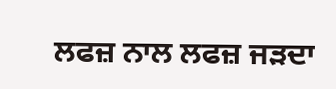ਲਫਜ਼ ਨਾਲ ਲਫਜ਼ ਜੜਦਾ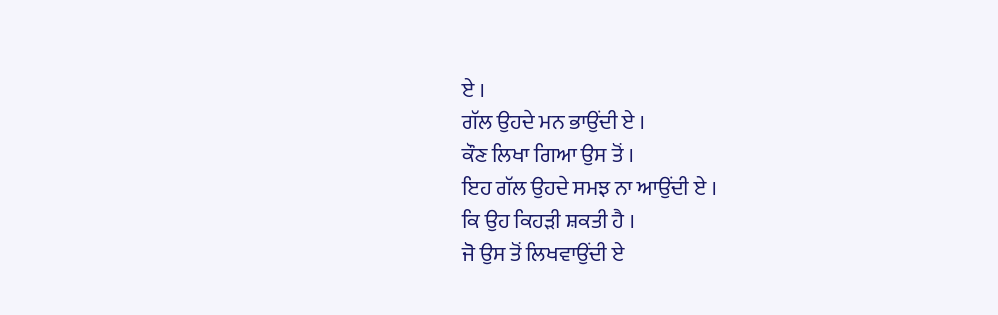ਏ ।
ਗੱਲ ਉਹਦੇ ਮਨ ਭਾਉਂਦੀ ਏ ।
ਕੌਣ ਲਿਖਾ ਗਿਆ ਉਸ ਤੋਂ ।
ਇਹ ਗੱਲ ਉਹਦੇ ਸਮਝ ਨਾ ਆਉਂਦੀ ਏ ।
ਕਿ ਉਹ ਕਿਹੜੀ ਸ਼ਕਤੀ ਹੈ ।
ਜੋ ਉਸ ਤੋਂ ਲਿਖਵਾਉਂਦੀ ਏ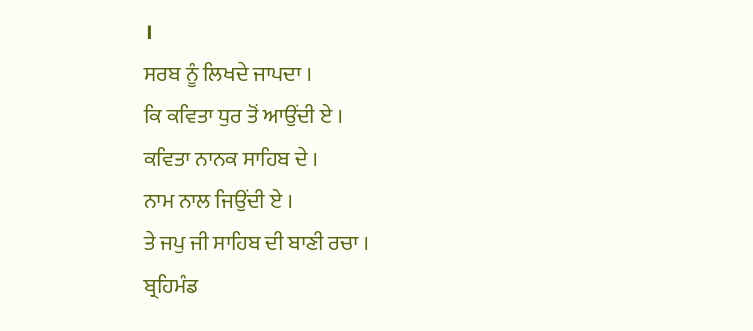।
ਸਰਬ ਨੂੰ ਲਿਖਦੇ ਜਾਪਦਾ ।
ਕਿ ਕਵਿਤਾ ਧੁਰ ਤੋਂ ਆਉਂਦੀ ਏ ।
ਕਵਿਤਾ ਨਾਨਕ ਸਾਹਿਬ ਦੇ ।
ਨਾਮ ਨਾਲ ਜਿਉਂਦੀ ਏ ।
ਤੇ ਜਪੁ ਜੀ ਸਾਹਿਬ ਦੀ ਬਾਣੀ ਰਚਾ ।
ਬ੍ਰਹਿਮੰਡ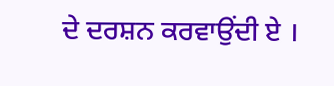ਦੇ ਦਰਸ਼ਨ ਕਰਵਾਉਂਦੀ ਏ ।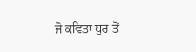ਜੋ ਕਵਿਤਾ ਧੁਰ ਤੋਂ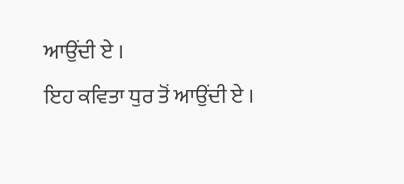ਆਉਂਦੀ ਏ ।
ਇਹ ਕਵਿਤਾ ਧੁਰ ਤੋਂ ਆਉਂਦੀ ਏ ।